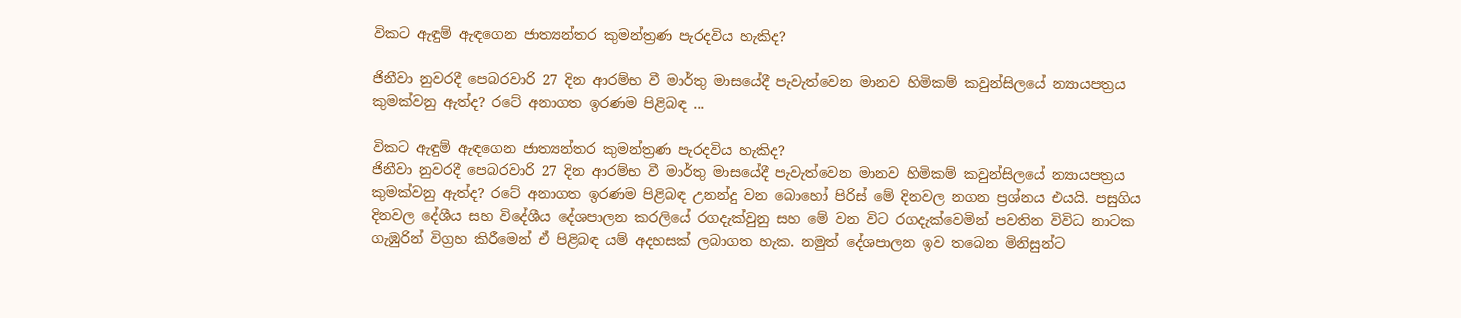විකට ඇඳුම් ඇඳගෙන ජාත්‍යන්තර කුමන්ත්‍රණ පැරදවිය හැකිද?

ජිනීවා නුවරදී පෙබරවාරි 27 දින ආරම්භ වී මාර්තු මාසයේදී පැවැත්වෙන මානව හිමිකම් කවුන්සිලයේ න්‍යායපත්‍රය කුමක්වනු ඇත්ද? රටේ අනාගත ඉරණම පිළිබඳ ...

විකට ඇඳුම් ඇඳගෙන ජාත්‍යන්තර කුමන්ත්‍රණ පැරදවිය හැකිද?
ජිනීවා නුවරදී පෙබරවාරි 27 දින ආරම්භ වී මාර්තු මාසයේදී පැවැත්වෙන මානව හිමිකම් කවුන්සිලයේ න්‍යායපත්‍රය කුමක්වනු ඇත්ද? රටේ අනාගත ඉරණම පිළිබඳ උනන්දු වන බොහෝ පිරිස් මේ දිනවල නගන ප්‍රශ්නය එයයි. පසුගිය දිනවල දේශීය සහ විදේශීය දේශපාලන කරලියේ රගදැක්වුනු සහ මේ වන විට රගදැක්වෙමින් පවතින විවිධ නාටක ගැඹුරින් විග්‍රහ කිරීමෙන් ඒ පිළිබඳ යම් අදහසක් ලබාගත හැක. නමුත් දේශපාලන ඉව තබෙන මිනිසුන්ට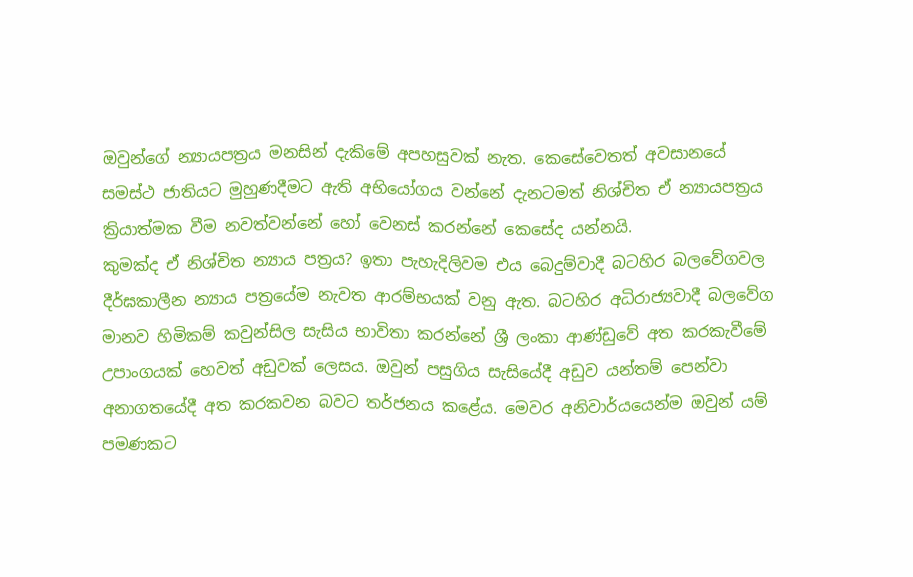ඔවුන්ගේ න්‍යායපත්‍රය මනසින් දැකිමේ අපහසුවක් නැත. කෙසේවෙතත් අවසානයේ සමස්ථ ජාතියට මුහුණදීමට ඇති අභියෝගය වන්නේ දැනටමත් නිශ්චිත ඒ න්‍යායපත්‍රය ක්‍රියාත්මක වීම නවත්වන්නේ හෝ වෙනස් කරන්නේ කෙසේද යන්නයි.
කුමක්ද ඒ නිශ්චිත න්‍යාය පත්‍රය? ඉතා පැහැදිලිවම එය බෙදුම්වාදී බටහිර බලවේගවල දීර්ඝකාලීන න්‍යාය පත්‍රයේම නැවත ආරම්භයක් වනු ඇත. බටහිර අධිරාජ්‍යවාදී බලවේග මානව හිමිකම් කවුන්සිල සැසිය භාවිතා කරන්නේ ශ්‍රී ලංකා ආණ්ඩුවේ අත කරකැවීමේ උපාංගයක් හෙවත් අඩුවක් ලෙසය. ඔවුන් පසුගිය සැසියේදී අඩුව යන්තම් පෙන්වා අනාගතයේදී අත කරකවන බවට තර්ජනය කළේය. මෙවර අනිවාර්යයෙන්ම ඔවුන් යම් පමණකට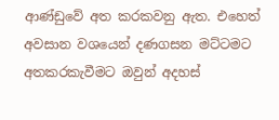ආණ්ඩුවේ අත කරකවනු ඇත. එහෙත් අවසාන වශයෙන් දණගසන මට්ටමට අතකරකැවීමට ඔවුන් අදහස්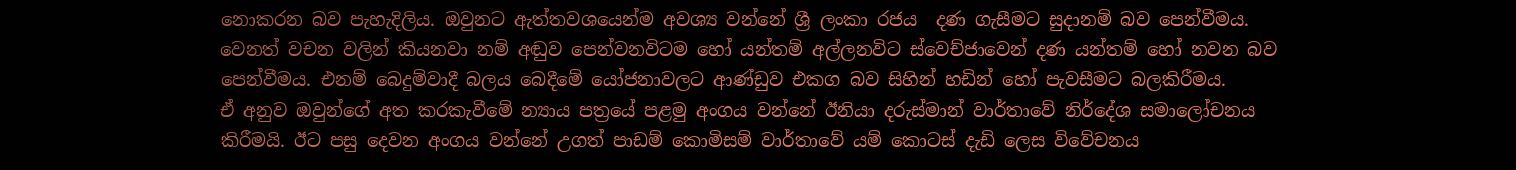නොකරන බව පැහැදිලිය. ඔවුනට ඇත්තවශයෙන්ම අවශ්‍ය වන්නේ ශ්‍රී ලංකා රජය  දණ ගැසීමට සුදානම් බව පෙන්වීමය. වෙනත් වචන වලින් කියනවා නම් අඬුව පෙන්වනවිටම හෝ යන්තම් අල්ලනවිට ස්වෙච්ජාවෙන් දණ යන්තම් හෝ නවන බව පෙන්වීමය. එනම් බෙදුම්වාදී බලය බෙදීමේ යෝජනාවලට ආණ්ඩුව එකග බව සිහින් හඩින් හෝ පැවසීමට බලකිරීමය.
ඒ අනුව ඔවුන්ගේ අත කරකැවීමේ න්‍යාය පත්‍රයේ පළමු අංගය වන්නේ ඊනියා දරුස්මාන් වාර්තාවේ නිර්දේශ සමාලෝචනය කිරීමයි. ඊට පසු දෙවන අංගය වන්නේ උගත් පාඩම් කොමිසම් වාර්තාවේ යම් කොටස් දැඩි ලෙස විවේචනය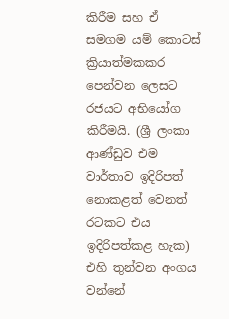කිරීම සහ ඒ සමගම යම් කොටස් ක්‍රියාත්මකකර පෙන්වන ලෙසට රජයට අභියෝග කිරීමයි. (ශ්‍රී ලංකා ආණ්ඩුව එම වාර්තාව ඉදිරිපත් නොකළත් වෙනත් රටකට එය ඉදිරිපත්කළ හැක) එහි තුන්වන අංගය වන්නේ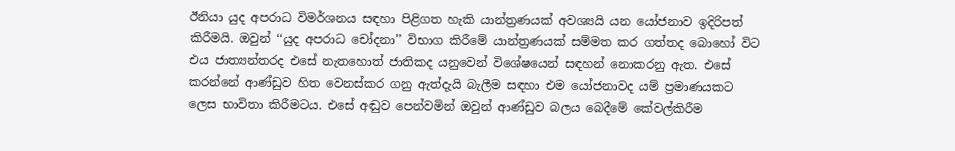ඊනියා යුද අපරාධ විමර්ශනය සඳහා පිළිගත හැකි යාන්ත්‍රණයක් අවශ්‍යයි යන යෝජනාව ඉදිරිපත් කිරීමයි. ඔවුන් ‘‘යුද අපරාධ චෝදනා’’ විභාග කිරීමේ යාන්ත්‍රණයක් සම්මත කර ගත්තද බොහෝ විට එය ජාත්‍යන්තරද එසේ නැතහොත් ජාතිකද යනුවෙන් විශේෂයෙන් සඳහන් නොකරනු ඇත. එසේ කරන්නේ ආණ්ඩුව හිත වෙනස්කර ගනු ඇත්දැයි බැලීම සඳහා එම යෝජනාවද යම් ප්‍රමාණයකට ලෙස භාවිතා කිරීමටය. එසේ අඬුව පෙන්වමින් ඔවුන් ආණ්ඩුව බලය බෙදීමේ කේවල්කිරීම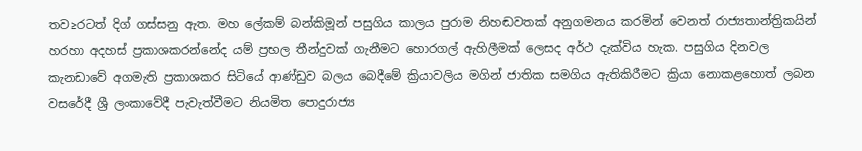තව≥රටත් දිග් ගස්සනු ඇත. මහ ලේකම් බන්කිමූන් පසුගිය කාලය පුරාම නිහඬවතක් අනුගමනය කරමින් වෙනත් රාජ්‍යතාන්ත්‍රිකයින් හරහා අදහස් ප්‍රකාශකරන්නේද යම් ප්‍රභල තීන්දුවක් ගැනීමට හොරගල් ඇහිලීමක් ලෙසද අර්ථ දැක්විය හැක. පසුගිය දිනවල කැනඩාවේ අගමැති ප්‍රකාශකර සිටියේ ආණ්ඩුව බලය බෙදීමේ ක්‍රියාවලිය මගින් ජාතික සමගිය ඇතිකිරීමට ක්‍රියා නොකළහොත් ලබන වසරේදී ශ්‍රී ලංකාවේදී පැවැත්වීමට නියමිත පොදුරාජ්‍ය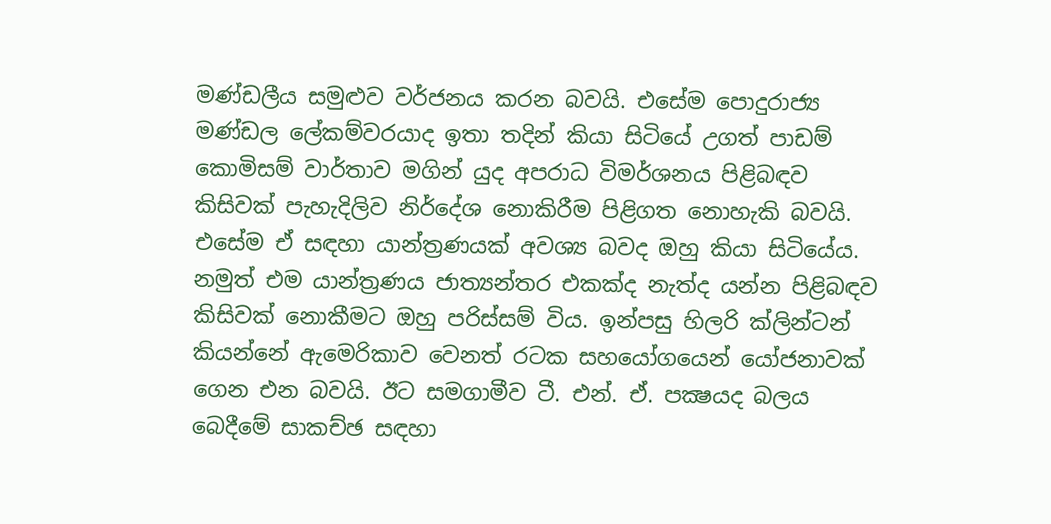මණ්ඩලීය සමුළුව වර්ජනය කරන බවයි. එසේම පොදුරාජ්‍ය මණ්ඩල ලේකම්වරයාද ඉතා තදින් කියා සිටියේ උගත් පාඩම් කොමිසම් වාර්තාව මගින් යුද අපරාධ විමර්ශනය පිළිබඳව කිසිවක් පැහැදිලිව නිර්දේශ නොකිරීම පිළිගත නොහැකි බවයි. එසේම ඒ සඳහා යාන්ත්‍රණයක් අවශ්‍ය බවද ඔහු කියා සිටියේය. නමුත් එම යාන්ත්‍රණය ජාත්‍යන්තර එකක්ද නැත්ද යන්න පිළිබඳව කිසිවක් නොකීමට ඔහු පරිස්සම් විය. ඉන්පසු හිලරි ක්ලින්ටන් කියන්නේ ඇමෙරිකාව වෙනත් රටක සහයෝගයෙන් යෝජනාවක් ගෙන එන බවයි. ඊට සමගාමීව ටී. එන්. ඒ. පක්‍ෂයද බලය බෙදීමේ සාකච්ඡ සඳහා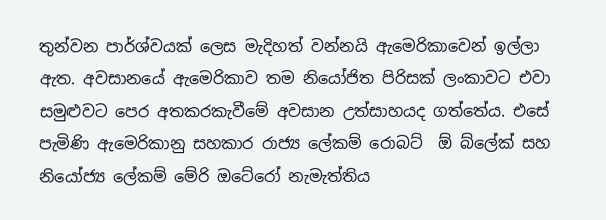තුන්වන පාර්ශ්වයක් ලෙස මැදිහත් වන්නයි ඇමෙරිකාවෙන් ඉල්ලා ඇත. අවසානයේ ඇමෙරිකාව තම නියෝජිත පිරිසක් ලංකාවට එවා සමුළුවට පෙර අතකරකැවීමේ අවසාන උත්සාහයද ගත්තේය. එසේ පැමිණි ඇමෙරිකානු සහකාර රාජ්‍ය ලේකම් රොබට්  ඕ බ්ලේක් සහ නියෝජ්‍ය ලේකම් මේරි ඔටේරෝ නැමැත්තිය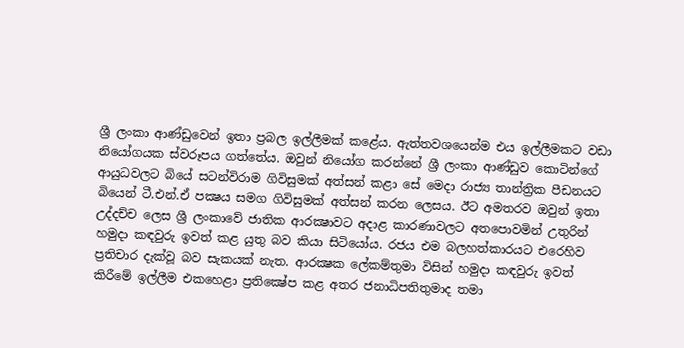ශ්‍රී ලංකා ආණ්ඩුවෙන් ඉතා ප්‍රබල ඉල්ලීමක් කළේය. ඇත්තවශයෙන්ම එය ඉල්ලීමකට වඩා නියෝගයක ස්වරූපය ගත්තේය. ඔවුන් නියෝග කරන්නේ ශ්‍රී ලංකා ආණ්ඩුව කොටින්ගේ ආයුධවලට බියේ සටන්විරාම ගිවිසුමක් අත්සන් කළා සේ මෙදා රාජ්‍ය තාන්ත්‍රික පීඩනයට බියෙන් ටී.එන්.ඒ පක්‍ෂය සමග ගිවිසුමක් අත්සන් කරන ලෙසය. ඊට අමතරව ඔවුන් ඉතා උද්දච්ච ලෙස ශ්‍රී ලංකාවේ ජාතික ආරක්‍ෂාවට අදාළ කාරණාවලට අතපොවමින් උතුරින් හමුදා කඳවුරු ඉවත් කළ යුතු බව කියා සිටියෝය. රජය එම බලහත්කාරයට එරෙහිව ප්‍රතිචාර දැක්වූ බව සැකයක් නැත. ආරක්‍ෂක ලේකම්තුමා විසින් හමුදා කඳවුරු ඉවත් කිරීමේ ඉල්ලීම එකහෙළා ප්‍රතික්‍ෂේප කළ අතර ජනාධිපතිතුමාද තමා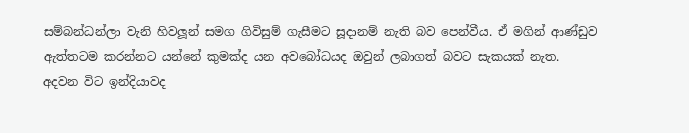සම්බන්ධන්ලා වැනි හිවලූන් සමග ගිවිසුම් ගැසීමට සූදානම් නැති බව පෙන්වීය. ඒ මගින් ආණ්ඩුව ඇත්තටම කරන්නට යන්නේ කුමක්ද යන අවබෝධයද ඔවුන් ලබාගත් බවට සැකයක් නැත.
අදවන විට ඉන්දියාවද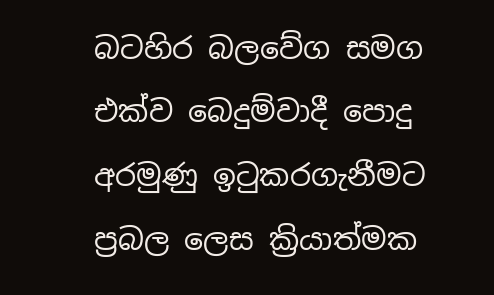බටහිර බලවේග සමග එක්ව බෙදුම්වාදී පොදු අරමුණු ඉටුකරගැනීමට ප්‍රබල ලෙස ක්‍රියාත්මක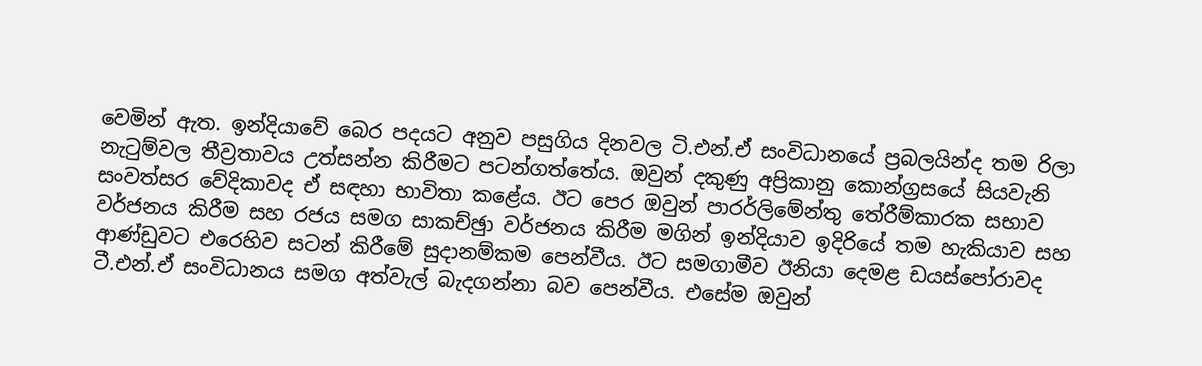වෙමින් ඇත. ඉන්දියාවේ බෙර පදයට අනුව පසුගිය දිනවල ටි.එන්.ඒ සංවිධානයේ ප්‍රබලයින්ද තම රිලා නැටුම්වල තීව්‍රතාවය උත්සන්න කිරීමට පටන්ගත්තේය. ඔවුන් දකුණු අප්‍රිකානු කොන්ග්‍රසයේ සියවැනි සංවත්සර වේදිකාවද ඒ සඳහා භාවිතා කළේය. ඊට පෙර ඔවුන් පාරර්ලිමේන්තු තේරීම්කාරක සභාව වර්ජනය කිරීම සහ රජය සමග සාකච්ඡුා වර්ජනය කිරීම මගින් ඉන්දියාව ඉදිරියේ තම හැකියාව සහ ආණ්ඩුවට එරෙහිව සටන් කිරීමේ සුදානම්කම පෙන්වීය. ඊට සමගාමීව ඊනියා දෙමළ ඩයස්පෝරාවද ටී.එන්.ඒ සංවිධානය සමග අත්වැල් බැදගන්නා බව පෙන්වීය. එසේම ඔවුන්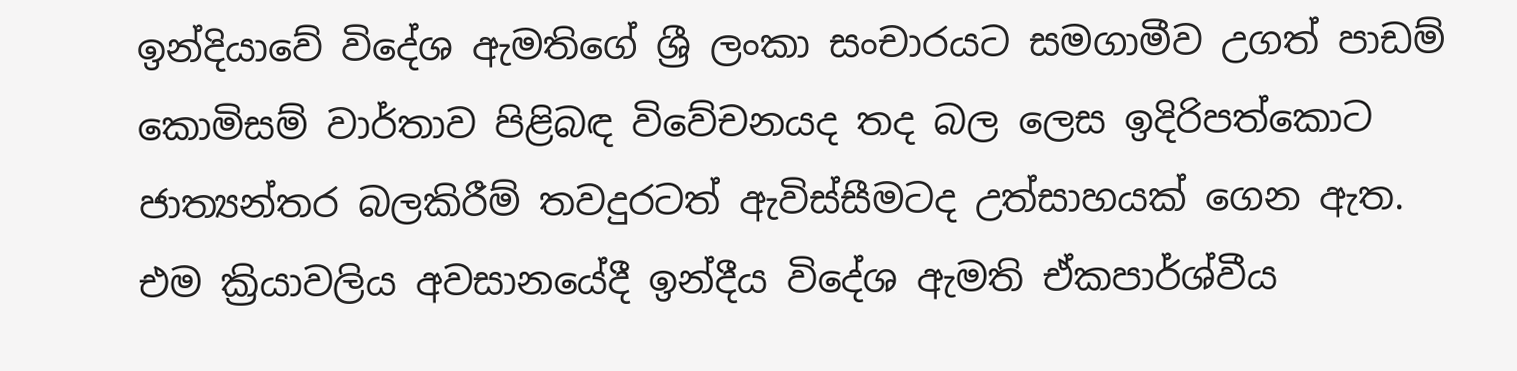ඉන්දියාවේ විදේශ ඇමතිගේ ශ්‍රී ලංකා සංචාරයට සමගාමීව උගත් පාඩම් කොමිසම් වාර්තාව පිළිබඳ විවේචනයද තද බල ලෙස ඉදිරිපත්කොට ජාත්‍යන්තර බලකිරීම් තවදුරටත් ඇවිස්සීමටද උත්සාහයක් ගෙන ඇත. එම ක්‍රියාවලිය අවසානයේදී ඉන්දීය විදේශ ඇමති ඒකපාර්ශ්වීය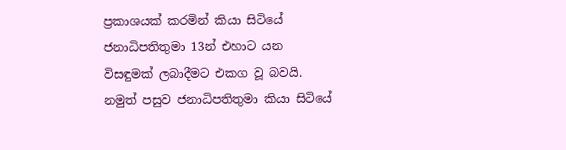ප්‍රකාශයක් කරමින් කියා සිටියේ ජනාධිපතිතුමා 13න් එහාට යන විසඳුමක් ලබාදීමට එකග වූ බවයි. නමුත් පසුව ජනාධිපතිතුමා කියා සිටියේ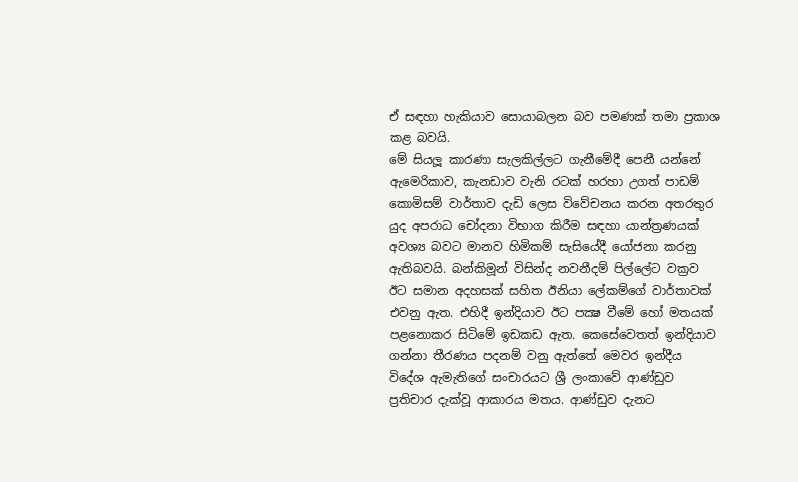ඒ සඳහා හැකියාව සොයාබලන බව පමණක් තමා ප්‍රකාශ කළ බවයි.
මේ සියලූ කාරණා සැලකිල්ලට ගැනීමේදී පෙනී යන්නේ ඇමෙරිකාව, කැනඩාව වැනි රටක් හරහා උගත් පාඩම් කොමිසම් වාර්තාව දැඩි ලෙස විවේචනය කරන අතරතුර යුද අපරාධ චෝදනා විභාග කිරීම සඳහා යාන්ත්‍රණයක් අවශ්‍ය බවට මානව හිමිකම් සැසියේදී යෝජනා කරනු ඇතිබවයි. බන්කිමූන් විසින්ද නවනීදම් පිල්ලේට වක්‍රව ඊට සමාන අදහසක් සහිත ඊනියා ලේකම්ගේ වාර්තාවක් එවනු ඇත. එහිදී ඉන්දියාව ඊට පක්‍ෂ වීමේ හෝ මතයක් පළනොකර සිටිමේ ඉඩකඩ ඇත. කෙසේවෙතත් ඉන්දියාව ගන්නා තීරණය පදනම් වනු ඇත්තේ මෙවර ඉන්දීය විදේශ ඇමැතිගේ සංචාරයට ශ්‍රී ලංකාවේ ආණ්ඩුව ප්‍රතිචාර දැක්වූ ආකාරය මතය. ආණ්ඩුව දැනට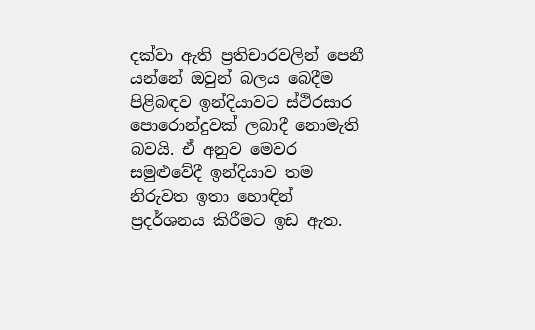දක්වා ඇති ප්‍රතිචාරවලින් පෙනී යන්නේ ඔවුන් බලය බෙදීම පිළිබඳව ඉන්දියාවට ස්ථිරසාර පොරොන්දුවක් ලබාදී නොමැති බවයි. ඒ අනුව මෙවර සමුළුවේදී ඉන්දියාව තම නිරුවත ඉතා හොඳින් ප්‍රදර්ශනය කිරීමට ඉඩ ඇත.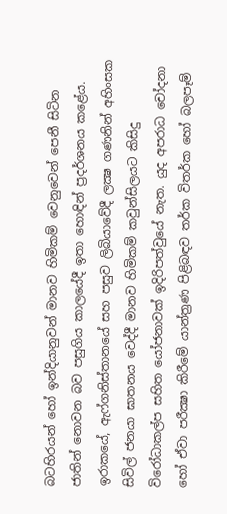බටහිරයන් හෝ ඉන්දියානුවන් මානව හිමිකම් වෙනුවෙන් පෙනී සිටින ජාතින් නොවන බව පසුගිය කාලයේදී ඉතා හොඳින් ප්‍රදර්ශනය කළේය. ඉරාකයේ, ඇෆ්ගනිස්තානයේ සහ පසුව ලිබියාවේදී ලක්‍ෂ ගණනින් අහිංසක සිවිල් ජනයා ඝාතනය වෙද්දී මානව හිමිකම් කවුන්සිලයට කිසිදු විරෝධාකල්ප සහිත යෝජනාවක් ඉදිරිපත්වුයේ නැත. යුද අපරාධ චෝදනා හෝ ඒවා පරීක්‍ෂා කිරීමේ යාන්ත්‍රණ පිළිබඳව තර්ක විතර්ක හෝ බලපෑම්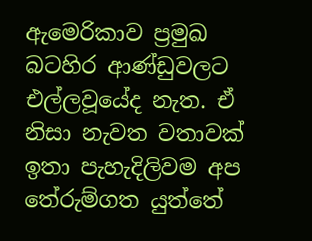ඇමෙරිකාව ප්‍රමුඛ බටහිර ආණ්ඩුවලට එල්ලවූයේද නැත. ඒ නිසා නැවත වතාවක් ඉතා පැහැදිලිවම අප තේරුම්ගත යුත්තේ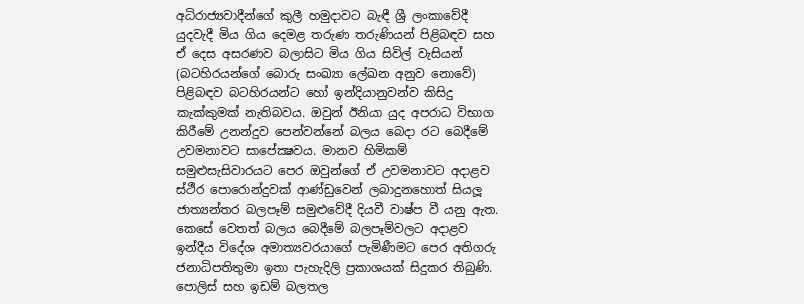අධිරාජ්‍යවාදීන්ගේ කුලී හමුදාවට බැඳී ශ්‍රී ලංකාවේදී යුදවැදී මිය ගිය දෙමළ තරුණ තරුණියන් පිළිබඳව සහ ඒ දෙස අසරණව බලාසිට මිය ගිය සිවිල් වැසියන් (බටහිරයන්ගේ බොරු සංඛ්‍යා ලේඛන අනුව නොවේ) පිළිබඳව බටහිරයන්ට හෝ ඉන්දියානුවන්ව කිසිදු කැක්කුමක් නැතිබවය. ඔවුන් ඊනියා යුද අපරාධ විභාග කිරීමේ උනන්දුව පෙන්වන්නේ බලය බෙදා රට බෙදීමේ උවමනාවට සාපේක්‍ෂවය. මානව හිමිකම් සමුළුසැසිවාරයට පෙර ඔවුන්ගේ ඒ උවමනාවට අදාළව ස්ථීර පොරොන්දුවක් ආණ්ඩුවෙන් ලබාදුනහොත් සියලූ ජාත්‍යන්තර බලපෑම් සමුළුවේදී දියවී වාෂ්ප වී යනු ඇත.
කෙසේ වෙතත් බලය බෙදීමේ බලපෑම්වලට අදාළව ඉන්දීය විදේශ අමාත්‍යවරයාගේ පැමිණීමට පෙර අතිගරු ජනාධිපතිතුමා ඉතා පැහැදිලි ප්‍රකාශයක් සිදුකර තිබුණි. පොලිස් සහ ඉඩම් බලතල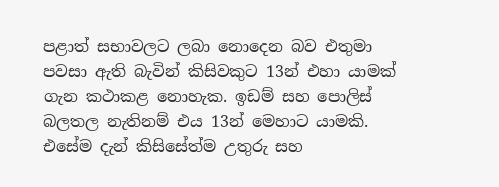පළාත් සභාවලට ලබා නොදෙන බව එතුමා පවසා ඇති බැවින් කිසිවකුට 13න් එහා යාමක් ගැන කථාකළ නොහැක. ඉඩම් සහ පොලිස් බලතල නැතිනම් එය 13න් මෙහාට යාමකි. එසේම දැන් කිසිසේත්ම උතුරු සහ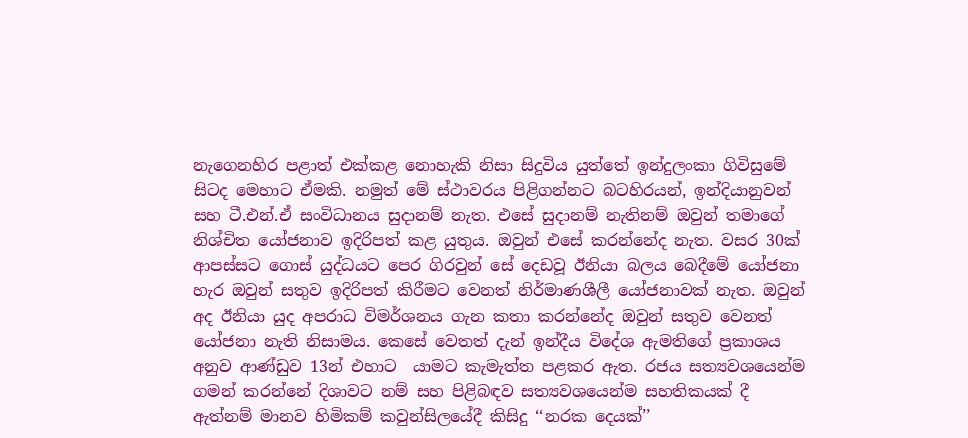නැගෙනහිර පළාත් එක්කළ නොහැකි නිසා සිදුවිය යුත්තේ ඉන්දුලංකා ගිවිසුමේ සිටද මෙහාට ඒමකි. නමුත් මේ ස්ථාවරය පිළිගන්නට බටහිරයන්, ඉන්දියානුවන් සහ ටී.එන්.ඒ සංවිධානය සුදානම් නැත. එසේ සුදානම් නැතිනම් ඔවුන් තමාගේ නිශ්චිත යෝජනාව ඉදිරිපත් කළ යුතුය. ඔවුන් එසේ කරන්නේද නැත. වසර 30ක් ආපස්සට ගොස් යුද්ධයට පෙර ගිරවුන් සේ දෙඩවූ ඊනියා බලය බෙදීමේ යෝජනා හැර ඔවුන් සතුව ඉදිරිපත් කිරීමට වෙනත් නිර්මාණශීලී යෝජනාවක් නැත. ඔවුන් අද ඊනියා යුද අපරාධ විමර්ශනය ගැන කතා කරන්නේද ඔවුන් සතුව වෙනත් යෝජනා නැති නිසාමය. කෙසේ වෙතත් දැන් ඉන්දීය විදේශ ඇමතිගේ ප්‍රකාශය අනුව ආණ්ඩුව 13න් එහාට  යාමට කැමැත්ත පළකර ඇත. රජය සත්‍යවශයෙන්ම ගමන් කරන්නේ දිශාවට නම් සහ පිළිබඳව සත්‍යවශයෙන්ම සහතිකයක් දී ඇත්නම් මානව හිමිකම් කවුන්සිලයේදී කිසිදු ‘‘නරක දෙයක්’’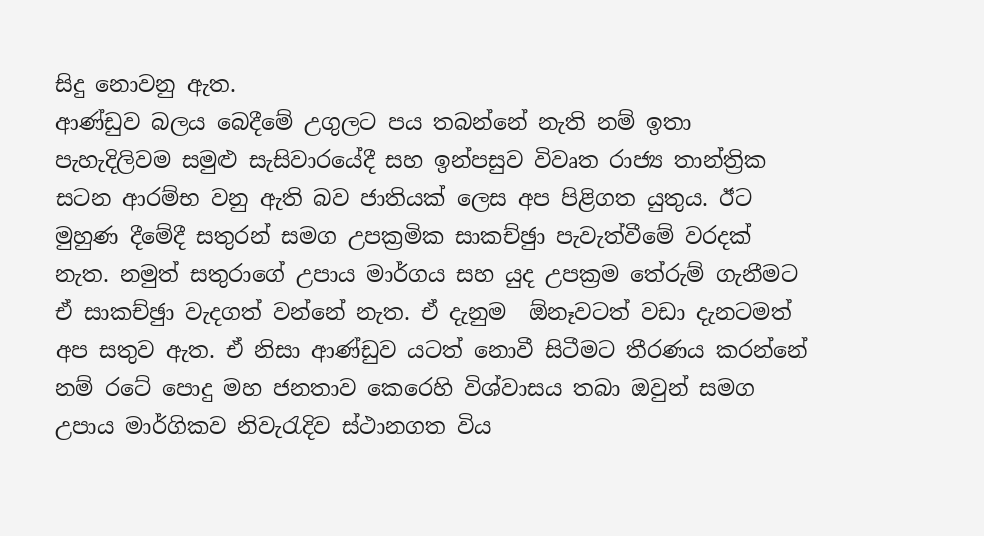සිදු නොවනු ඇත.
ආණ්ඩුව බලය බෙදීමේ උගුලට පය තබන්නේ නැති නම් ඉතා පැහැදිලිවම සමුළු සැසිවාරයේදී සහ ඉන්පසුව විවෘත රාජ්‍ය තාන්ත්‍රික සටන ආරම්භ වනු ඇති බව ජාතියක් ලෙස අප පිළිගත යුතුය. ඊට මුහුණ දීමේදී සතුරන් සමග උපක්‍රමික සාකච්ඡුා පැවැත්වීමේ වරදක් නැත. නමුත් සතුරාගේ උපාය මාර්ගය සහ යුද උපක්‍රම තේරුම් ගැනීමට ඒ සාකච්ඡුා වැදගත් වන්නේ නැත. ඒ දැනුම  ඕනෑවටත් වඩා දැනටමත් අප සතුව ඇත. ඒ නිසා ආණ්ඩුව යටත් නොවී සිටීමට තීරණය කරන්නේ නම් රටේ පොදු මහ ජනතාව කෙරෙහි විශ්වාසය තබා ඔවුන් සමග උපාය මාර්ගිකව නිවැරැදිව ස්ථානගත විය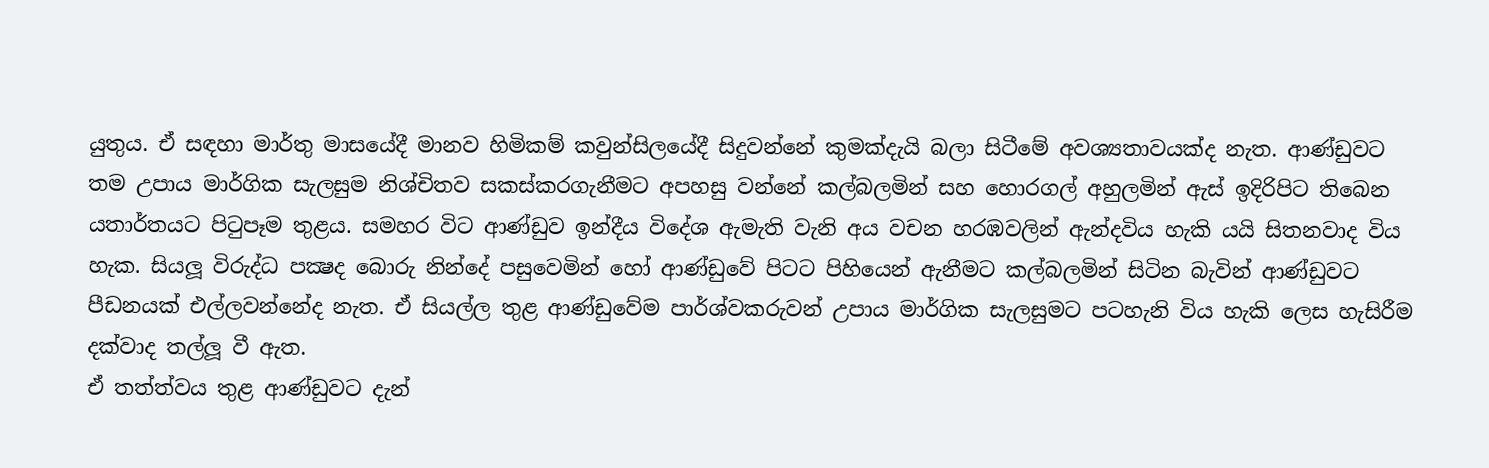යුතුය. ඒ සඳහා මාර්තු මාසයේදී මානව හිමිකම් කවුන්සිලයේදී සිදුවන්නේ කුමක්දැයි බලා සිටීමේ අවශ්‍යතාවයක්ද නැත. ආණ්ඩුවට තම උපාය මාර්ගික සැලසුම නිශ්චිතව සකස්කරගැනීමට අපහසු වන්නේ කල්බලමින් සහ හොරගල් අහුලමින් ඇස් ඉදිරිපිට තිබෙන යතාර්තයට පිටුපෑම තුළය. සමහර විට ආණ්ඩුව ඉන්දීය විදේශ ඇමැති වැනි අය වචන හරඹවලින් ඇන්දවිය හැකි යයි සිතනවාද විය හැක. සියලූ විරුද්ධ පක්‍ෂද බොරු නින්දේ පසුවෙමින් හෝ ආණ්ඩුවේ පිටට පිහියෙන් ඇනීමට කල්බලමින් සිටින බැවින් ආණ්ඩුවට පීඩනයක් එල්ලවන්නේද නැත. ඒ සියල්ල තුළ ආණ්ඩුවේම පාර්ශ්වකරුවන් උපාය මාර්ගික සැලසුමට පටහැනි විය හැකි ලෙස හැසිරීම දක්වාද තල්ලූ වී ඇත.
ඒ තත්ත්වය තුළ ආණ්ඩුවට දැන්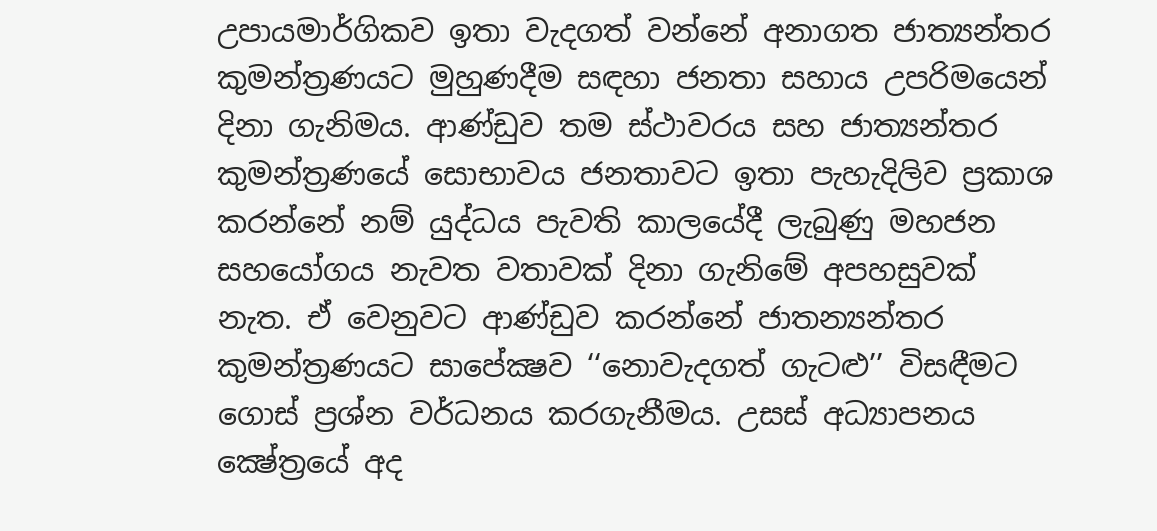උපායමාර්ගිකව ඉතා වැදගත් වන්නේ අනාගත ජාත්‍යන්තර කුමන්ත්‍රණයට මුහුණදීම සඳහා ජනතා සහාය උපරිමයෙන් දිනා ගැනිමය. ආණ්ඩුව තම ස්ථාවරය සහ ජාත්‍යන්තර කුමන්ත්‍රණයේ සොභාවය ජනතාවට ඉතා පැහැදිලිව ප්‍රකාශ කරන්නේ නම් යුද්ධය පැවති කාලයේදී ලැබුණු මහජන සහයෝගය නැවත වතාවක් දිනා ගැනිමේ අපහසුවක් නැත. ඒ වෙනුවට ආණ්ඩුව කරන්නේ ජාතන්‍යන්තර කුමන්ත්‍රණයට සාපේක්‍ෂව ‘‘නොවැදගත් ගැටළු’’ විසඳීමට ගොස් ප්‍රශ්න වර්ධනය කරගැනීමය. උසස් අධ්‍යාපනය ක්‍ෂේත්‍රයේ අද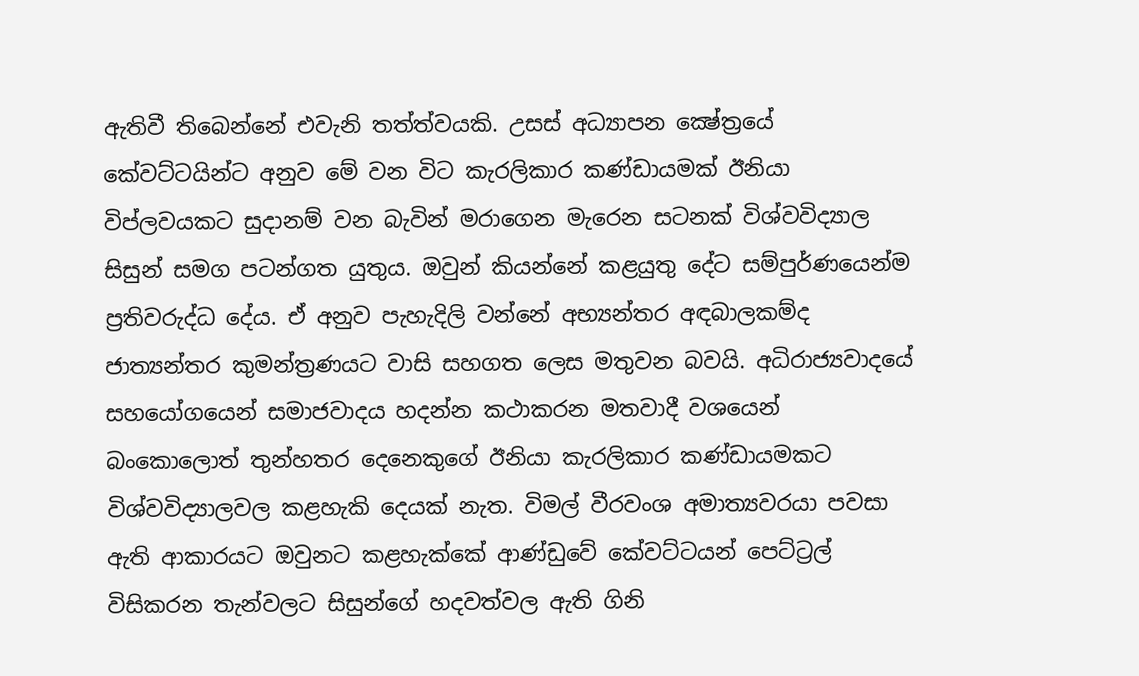ඇතිවී තිබෙන්නේ එවැනි තත්ත්වයකි. උසස් අධ්‍යාපන ක්‍ෂේත්‍රයේ කේවට්ටයින්ට අනුව මේ වන විට කැරලිකාර කණ්ඩායමක් ඊනියා විප්ලවයකට සුදානම් වන බැවින් මරාගෙන මැරෙන සටනක් විශ්වවිද්‍යාල සිසුන් සමග පටන්ගත යුතුය. ඔවුන් කියන්නේ කළයුතු දේට සම්පුර්ණයෙන්ම ප්‍රතිවරුද්ධ දේය. ඒ අනුව පැහැදිලි වන්නේ අභ්‍යන්තර අඳබාලකම්ද ජාත්‍යන්තර කුමන්ත්‍රණයට වාසි සහගත ලෙස මතුවන බවයි. අධිරාජ්‍යවාදයේ සහයෝගයෙන් සමාජවාදය හදන්න කථාකරන මතවාදී වශයෙන් බංකොලොත් තුන්හතර දෙනෙකුගේ ඊනියා කැරලිකාර කණ්ඩායමකට විශ්වවිද්‍යාලවල කළහැකි දෙයක් නැත. විමල් වීරවංශ අමාත්‍යවරයා පවසා ඇති ආකාරයට ඔවුනට කළහැක්කේ ආණ්ඩුවේ කේවට්ටයන් පෙට්ට්‍රල් විසිකරන තැන්වලට සිසුන්ගේ හදවත්වල ඇති ගිනි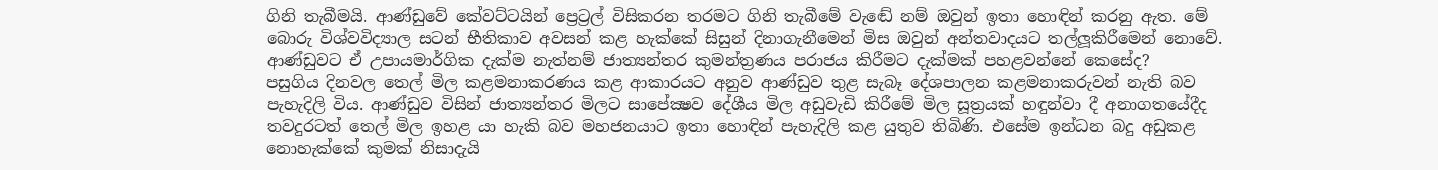ගිනි තැබීමයි. ආණ්ඩුවේ කේවට්ටයින් ප්‍රෙට්‍රල් විසිකරන තරමට ගිනි තැබීමේ වැඬේ නම් ඔවුන් ඉතා හොඳින් කරනු ඇත. මේ බොරු විශ්වවිද්‍යාල සටන් භීතිකාව අවසන් කළ හැක්කේ සිසුන් දිනාගැනීමෙන් මිස ඔවුන් අන්තවාදයට තල්ලූකිරීමෙන් නොවේ. ආණ්ඩුවට ඒ උපායමාර්ගික දැක්ම නැත්නම් ජාත්‍යන්තර කුමන්ත්‍රණය පරාජය කිරීමට දැක්මක් පහළවන්නේ කෙසේද?
පසුගිය දිනවල තෙල් මිල කළමනාකරණය කළ ආකාරයට අනුව ආණ්ඩුව තුළ සැබෑ දේශපාලන කළමනාකරුවන් නැති බව පැහැදිලි විය. ආණ්ඩුව විසින් ජාත්‍යන්තර මිලට සාපේක්‍ෂව දේශීය මිල අඩුවැඩි කිරීමේ මිල සූත්‍රයක් හඳුන්වා දී අනාගතයේදීද තවදුරටත් තෙල් මිල ඉහළ යා හැකි බව මහජනයාට ඉතා හොඳින් පැහැදිලි කළ යුතුව තිබිණි. එසේම ඉන්ධන බදු අඩුකළ නොහැක්කේ කුමක් නිසාදැයි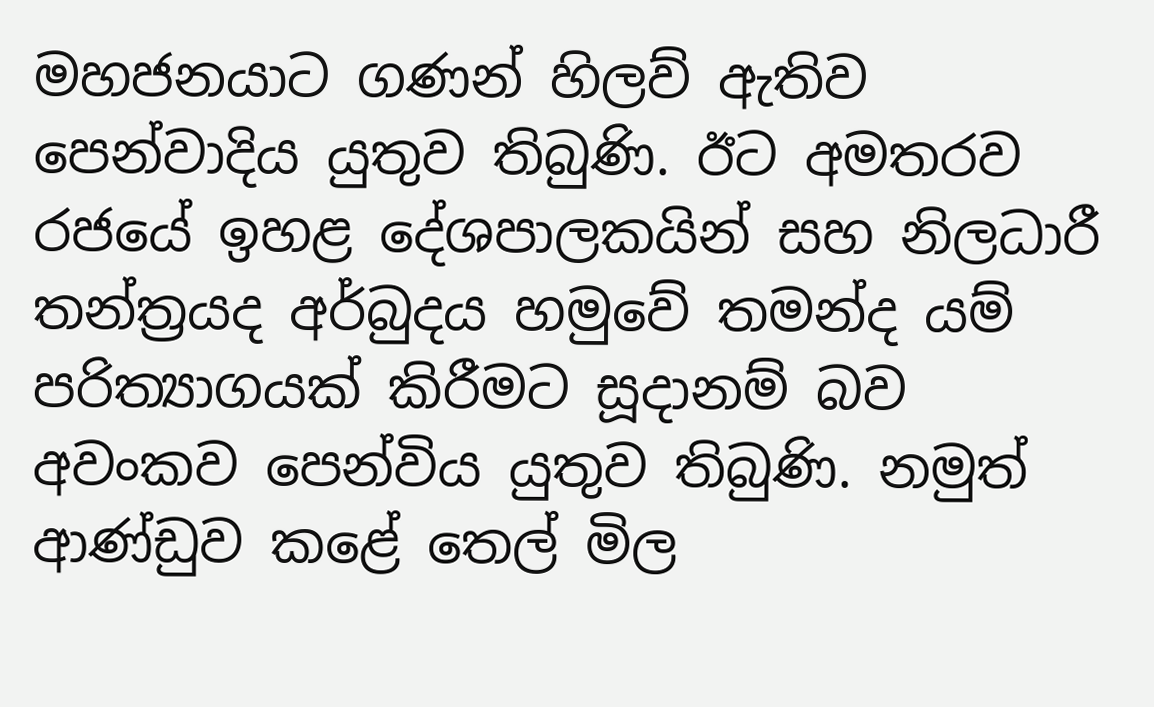මහජනයාට ගණන් හිලව් ඇතිව පෙන්වාදිය යුතුව තිබුණි. ඊට අමතරව රජයේ ඉහළ දේශපාලකයින් සහ නිලධාරී තන්ත්‍රයද අර්බුදය හමුවේ තමන්ද යම් පරිත්‍යාගයක් කිරීමට සූදානම් බව අවංකව පෙන්විය යුතුව තිබුණි. නමුත් ආණ්ඩුව කළේ තෙල් මිල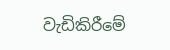වැඩිකිරීමේ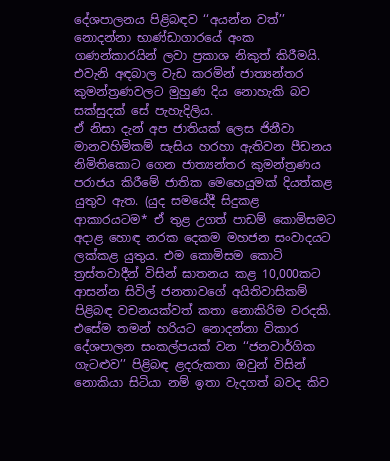දේශපාලනය පිළිබඳව ‘‘අයන්න වත්’’ නොදන්නා භාණ්ඩාගාරයේ අංක ගණන්කාරයින් ලවා ප්‍රකාශ නිකුත් කිරීමයි. එවැනි අඳබාල වැඩ කරමින් ජාත්‍යන්තර කුමන්ත්‍රණවලට මුහුණ දිය නොහැකි බව සක්සුදක් සේ පැහැදිලිය.
ඒ නිසා දැන් අප ජාතියක් ලෙස ජිනීවා මානවහිමිකම් සැසිය හරහා ඇතිවන පීඩනය නිමිතිකොට ගෙන ජාත්‍යන්තර කුමන්ත්‍රණය පරාජය කිරීමේ ජාතික මෙහෙයුමක් දියත්කළ යුතුව ඇත. (යුද සමයේදී සිදුකළ ආකාරයටම* ඒ තුළ උගත් පාඩම් කොමිසමට අදාළ හොඳ නරක දෙකම මහජන සංවාදයට ලක්කළ යුතුය. එම කොමිසම කොටි ත්‍රස්තවාදීන් විසින් ඝාතනය කළ 10,000කට ආසන්න සිවිල් ජනතාවගේ අයිතිවාසිකම් පිළිබඳ වචනයක්වත් කතා නොකිරිම වරදකි. එසේම තමන් හරියට නොදන්නා විකාර දේශපාලන සංකල්පයක් වන ‘‘ජනවාර්ගික ගැටළුව’’ පිළිබඳ ළදරුකතා ඔවුන් විසින් නොකියා සිටියා නම් ඉතා වැදගත් බවද කිව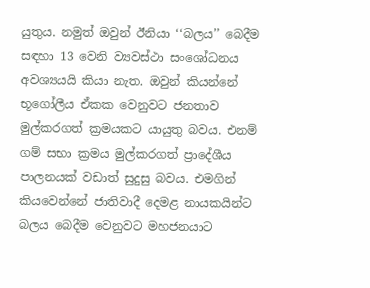යුතුය. නමුත් ඔවුන් ඊනියා ‘‘බලය’’ බෙදීම සඳහා 13 වෙනි ව්‍යවස්ථා සංශෝධනය අවශ්‍යයයි කියා නැත. ඔවුන් කියන්නේ භූගෝලීය ඒකක වෙනුවට ජනතාව මුල්කරගත් ක්‍රමයකට යායුතු බවය. එනම් ගම් සභා ක්‍රමය මුල්කරගත් ප්‍රාදේශීය පාලනයක් වඩාත් සුදුසු බවය. එමගින් කියවෙන්නේ ජාතිවාදී දෙමළ නායකයින්ට බලය බෙදීම වෙනුවට මහජනයාට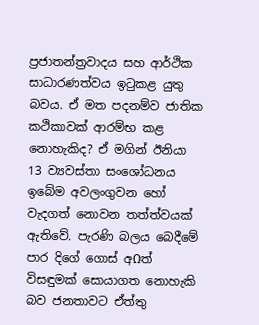ප්‍රජාතන්ත්‍රවාදය සහ ආර්ථික සාධාරණත්වය ඉටුකළ යුතු බවය. ඒ මත පදනම්ව ජාතික කථිකාවක් ආරම්භ කළ නොහැකිද? ඒ මගින් ඊනියා 13 ව්‍යවස්තා සංශෝධනය ඉබේම අවලංගුවන හෝ වැදගත් නොවන තත්ත්වයක් ඇතිවේ. පැරණි බලය බෙදීමේ පාර දිගේ ගොස් අΩත් විසඳුමක් සොයාගත නොහැකි බව ජනතාවට ඒත්තු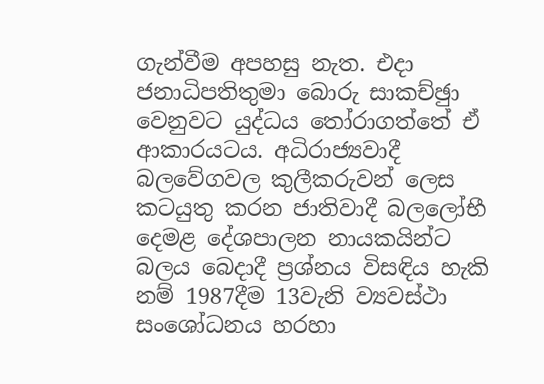ගැන්වීම අපහසු නැත. එදා ජනාධිපතිතුමා බොරු සාකච්ඡුා වෙනුවට යුද්ධය තෝරාගත්තේ ඒ ආකාරයටය. අධිරාජ්‍යවාදී බලවේගවල කුලීකරුවන් ලෙස කටයුතු කරන ජාතිවාදී බලලෝභී දෙමළ දේශපාලන නායකයින්ට බලය බෙදාදී ප්‍රශ්නය විසඳිය හැකි නම් 1987දීම 13වැනි ව්‍යවස්ථා සංශෝධනය හරහා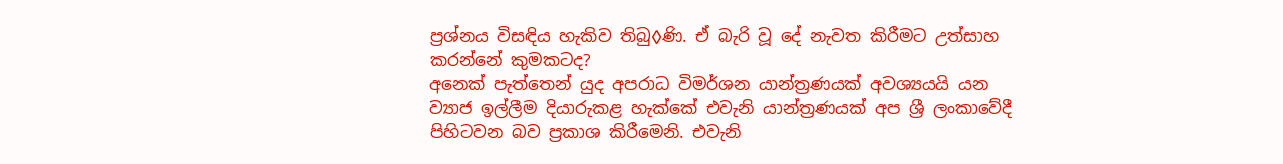ප්‍රශ්නය විසඳිය හැකිව තිබු◊ණි. ඒ බැරි වූ දේ නැවත කිරීමට උත්සාහ කරන්නේ කුමකටද?
අනෙක් පැත්තෙන් යුද අපරාධ විමර්ශන යාන්ත්‍රණයක් අවශ්‍යයයි යන ව්‍යාජ ඉල්ලීම දියාරුකළ හැක්කේ එවැනි යාන්ත්‍රණයක් අප ශ්‍රී ලංකාවේදී පිහිටවන බව ප්‍රකාශ කිරීමෙනි. එවැනි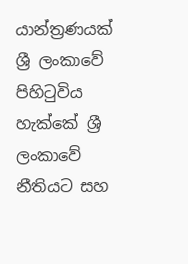යාන්ත්‍රණයක් ශ්‍රී ලංකාවේ පිහිටුවිය හැක්කේ ශ්‍රී ලංකාවේ නීතියට සහ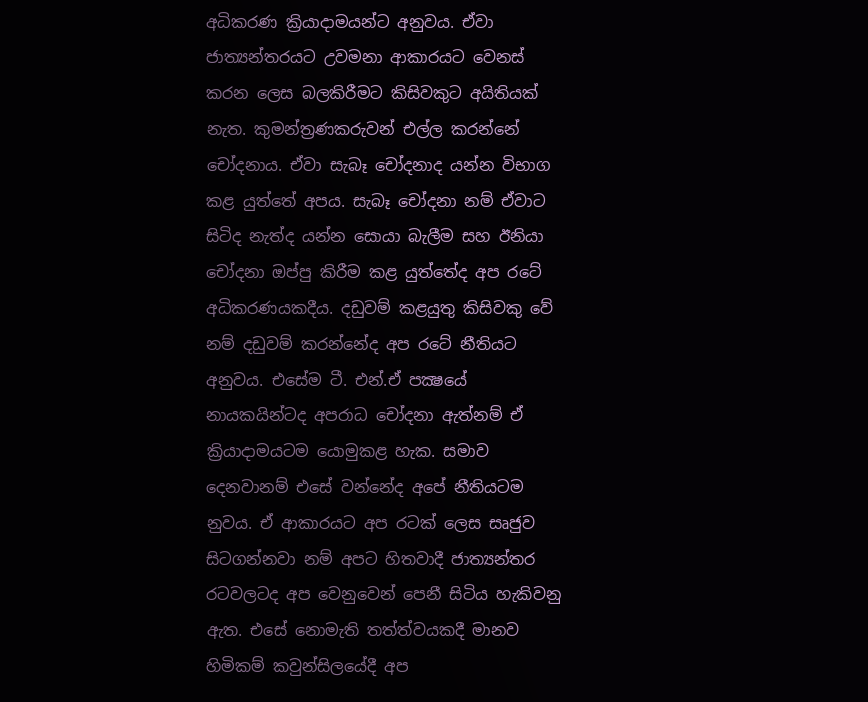අධිකරණ ක්‍රියාදාමයන්ට අනුවය. ඒවා ජාත්‍යන්තරයට උවමනා ආකාරයට වෙනස් කරන ලෙස බලකිරීමට කිසිවකුට අයිතියක් නැත. කුමන්ත්‍රණකරුවන් එල්ල කරන්නේ චෝදනාය. ඒවා සැබෑ චෝදනාද යන්න විභාග කළ යුත්තේ අපය. සැබෑ චෝදනා නම් ඒවාට සිටිද නැත්ද යන්න සොයා බැලීම සහ ඊනියා චෝදනා ඔප්පු කිරීම කළ යුත්තේද අප රටේ අධිකරණයකදීය. දඩුවම් කළයුතු කිසිවකු වේ නම් දඩුවම් කරන්නේද අප රටේ නීතියට අනුවය. එසේම ටී. එන්.ඒ පක්‍ෂයේ නායකයින්ටද අපරාධ චෝදනා ඇත්නම් ඒ ක්‍රියාදාමයටම යොමුකළ හැක. සමාව දෙනවානම් එසේ වන්නේද අපේ නීතියටම නුවය. ඒ ආකාරයට අප රටක් ලෙස සෘජුව සිටගන්නවා නම් අපට හිතවාදී ජාත්‍යන්තර රටවලටද අප වෙනුවෙන් පෙනී සිටිය හැකිවනු ඇත. එසේ නොමැති තත්ත්වයකදී මානව හිමිකම් කවුන්සිලයේදී අප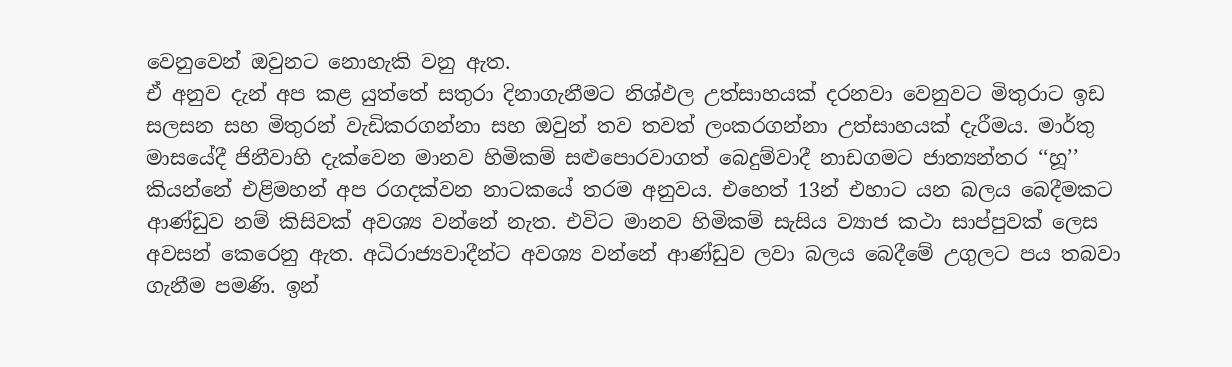වෙනුවෙන් ඔවුනට නොහැකි වනු ඇත.
ඒ අනුව දැන් අප කළ යුත්තේ සතුරා දිනාගැනීමට නිශ්ඵල උත්සාහයක් දරනවා වෙනුවට මිතුරාට ඉඩ සලසන සහ මිතුරන් වැඩිකරගන්නා සහ ඔවුන් තව තවත් ලංකරගන්නා උත්සාහයක් දැරීමය. මාර්තු මාසයේදී ජිනීවාහි දැක්වෙන මානව හිමිකම් සළුපොරවාගත් බෙදුම්වාදී නාඩගමට ජාත්‍යන්තර ‘‘හූ’’ කියන්නේ එළිමහන් අප රගදක්වන නාටකයේ තරම අනුවය. එහෙත් 13න් එහාට යන බලය බෙදීමකට ආණ්ඩුව නම් කිසිවක් අවශ්‍ය වන්නේ නැත. එවිට මානව හිමිකම් සැසිය ව්‍යාජ කථා සාප්පුවක් ලෙස අවසන් කෙරෙනු ඇත. අධිරාජ්‍යවාදීන්ට අවශ්‍ය වන්නේ ආණ්ඩුව ලවා බලය බෙදීමේ උගුලට පය තබවා ගැනීම පමණි. ඉන්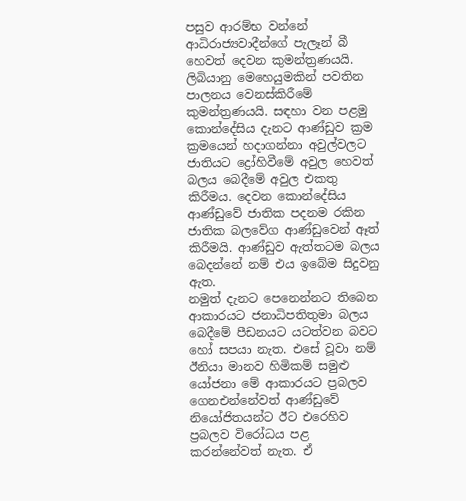පසුව ආරම්භ වන්නේ ආධිරාජ්‍යවාදීන්ගේ පැලෑන් බී හෙවත් දෙවන කුමන්ත්‍රණයයි. ලිබියානු මෙහෙයුමකින් පවතින පාලනය වෙනස්කිරීමේ කුමන්ත්‍රණයයි. සඳහා වන පළමු කොන්දේසිය දැනට ආණ්ඩුව ක්‍රම ක්‍රමයෙන් හදාගන්නා අවුල්වලට ජාතියට ද්‍රෝහිවීමේ අවුල හෙවත් බලය බෙදීමේ අවුල එකතු කිරීමය. දෙවන කොන්දේසිය ආණ්ඩුවේ ජාතික පදනම රකින ජාතික බලවේග ආණ්ඩුවෙන් ඈත් කිරීමයි. ආණ්ඩුව ඇත්තටම බලය බෙදන්නේ නම් එය ඉබේම සිදුවනු ඇත.
නමුත් දැනට පෙනෙන්නට තිබෙන ආකාරයට ජනාධිපතිතුමා බලය බෙදීමේ පීඩනයට යටත්වන බවට හෝ සපයා නැත. එසේ වූවා නම් ඊනියා මානව හිමිකම් සමුළු යෝජනා මේ ආකාරයට ප්‍රබලව ගෙනඑන්නේවත් ආණ්ඩුවේ නියෝජිතයන්ට ඊට එරෙහිව ප්‍රබලව විරෝධය පළ කරන්නේවත් නැත. ඒ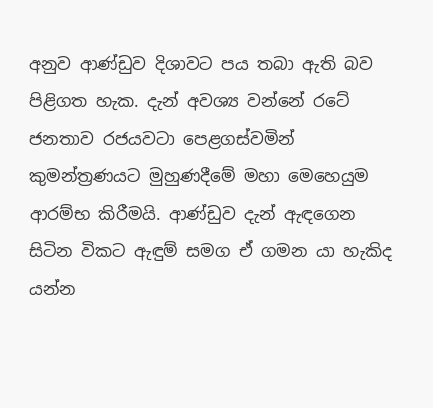අනුව ආණ්ඩුව දිශාවට පය තබා ඇති බව පිළිගත හැක. දැන් අවශ්‍ය වන්නේ රටේ ජනතාව රජයවටා පෙළගස්වමින් කුමන්ත්‍රණයට මුහුණදීමේ මහා මෙහෙයුම ආරම්භ කිරීමයි. ආණ්ඩුව දැන් ඇඳගෙන සිටින විකට ඇඳුම් සමග ඒ ගමන යා හැකිද යන්න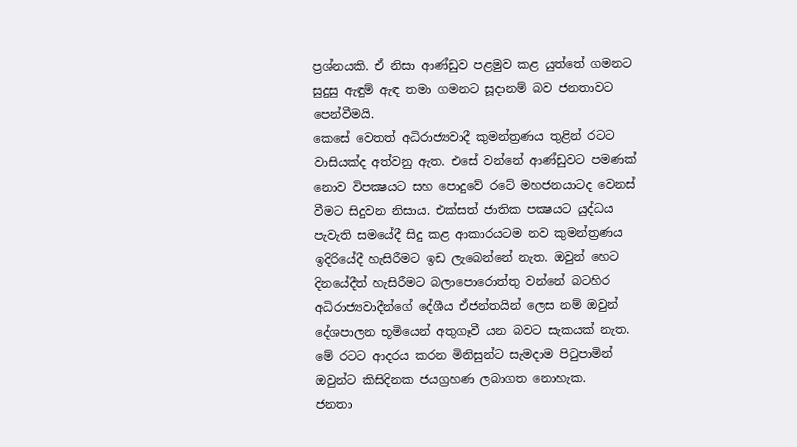ප්‍රශ්නයකි. ඒ නිසා ආණ්ඩුව පළමුව කළ යුත්තේ ගමනට සුදුසු ඇඳුම් ඇඳ තමා ගමනට සූදානම් බව ජනතාවට පෙන්වීමයි.
කෙසේ වෙතත් අධිරාජ්‍යවාදී කුමන්ත්‍රණය තුළින් රටට වාසියක්ද අත්වනු ඇත. එසේ වන්නේ ආණ්ඩුවට පමණක් නොව විපක්‍ෂයට සහ පොදුවේ රටේ මහජනයාටද වෙනස් වීමට සිදුවන නිසාය. එක්සත් ජාතික පක්‍ෂයට යුද්ධය පැවැති සමයේදී සිදු කළ ආකාරයටම නව කුමන්ත්‍රණය ඉදිරියේදී හැසිරීමට ඉඩ ලැබෙන්නේ නැත. ඔවුන් හෙට දිනයේදීත් හැසිරීමට බලාපොරොත්තු වන්නේ බටහිර අධිරාජ්‍යවාදීන්ගේ දේශීය ඒජන්තයින් ලෙස නම් ඔවුන් දේශපාලන භූමියෙන් අතුගෑවී යන බවට සැකයක් නැත. මේ රටට ආදරය කරන මිනිසුන්ට සැමදාම පිටුපාමින් ඔවුන්ට කිසිදිනක ජයග්‍රහණ ලබාගත නොහැක.
ජනතා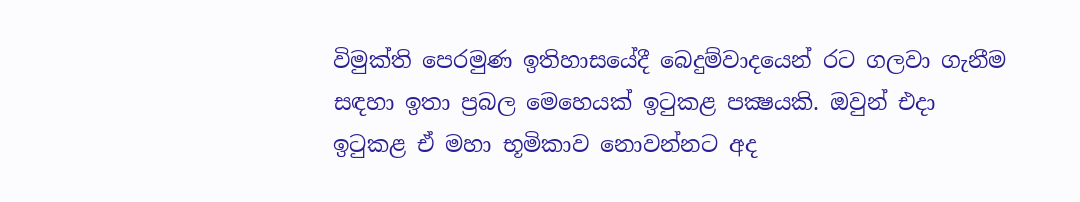විමුක්ති පෙරමුණ ඉතිහාසයේදී බෙදුම්වාදයෙන් රට ගලවා ගැනීම සඳහා ඉතා ප්‍රබල මෙහෙයක් ඉටුකළ පක්‍ෂයකි. ඔවුන් එදා ඉටුකළ ඒ මහා භූමිකාව නොවන්නට අද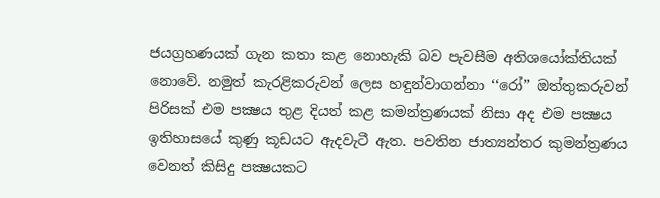ජයග්‍රහණයක් ගැන කතා කළ නොහැකි බව පැවසීම අතිශයෝක්තියක් නොවේ. නමුත් කැරළිකරුවන් ලෙස හඳුන්වාගන්නා ‘‘රෝ’’ ඔත්තුකරුවන් පිරිසක් එම පක්‍ෂය තුළ දියත් කළ කමන්ත්‍රණයක් නිසා අද එම පක්‍ෂය ඉතිහාසයේ කුණු කූඩයට ඇදවැටී ඇත. පවතින ජාත්‍යන්තර කුමන්ත්‍රණය වෙනත් කිසිදු පක්‍ෂයකට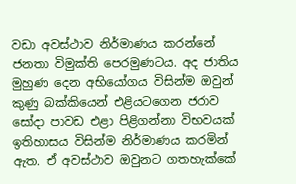වඩා අවස්ථාව නිර්මාණය කරන්නේ ජනතා විමුක්ති පෙරමුණටය. අද ජාතිය මුහුණ දෙන අභියෝගය විසින්ම ඔවුන් කුණු බක්කියෙන් එළියටගෙන ජරාව සෝදා පාවඩ එළා පිළිගන්නා විභවයක් ඉතිහාසය විසින්ම නිර්මාණය කරමින් ඇත. ඒ අවස්ථාව ඔවුනට ගතහැක්කේ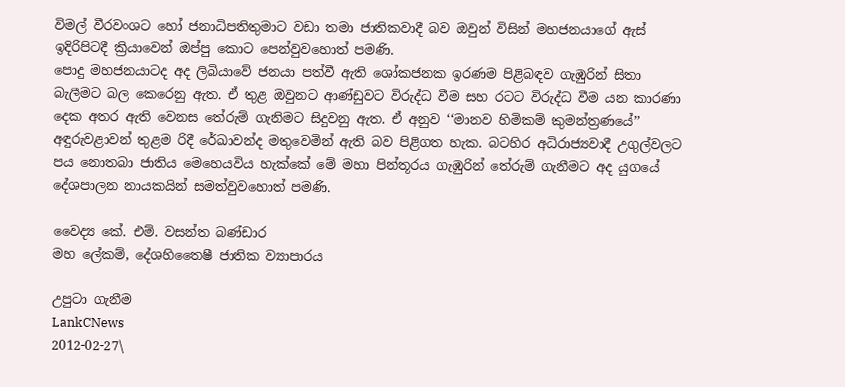විමල් වීරවංශට හෝ ජනාධිපතිතුමාට වඩා තමා ජාතිකවාදී බව ඔවුන් විසින් මහජනයාගේ ඇස් ඉදිරිපිටදී ක්‍රියාවෙන් ඔප්පු කොට පෙන්වුවහොත් පමණි.
පොදු මහජනයාටද අද ලිබියාවේ ජනයා පත්වී ඇති ශෝකජනක ඉරණම පිළිබඳව ගැඹුරින් සිතා බැලීමට බල කෙරෙනු ඇත. ඒ තුළ ඔවුනට ආණ්ඩුවට විරුද්ධ වීම සහ රටට විරුද්ධ වීම යන කාරණා දෙක අතර ඇති වෙනස තේරුම් ගැනිමට සිදුවනු ඇත. ඒ අනුව ‘‘මානව හිමිකම් කුමන්ත්‍රණයේ’’ අඳුරුවළාවන් තුළම රිදී රේඛාවන්ද මතුවෙමින් ඇති බව පිළිගත හැක. බටහිර අධිරාජ්‍යවාදී උගුල්වලට පය නොතබා ජාතිය මෙහෙයවිය හැක්කේ මේ මහා පින්තූරය ගැඹුරින් තේරුම් ගැනීමට අද යුගයේ දේශපාලන නායකයින් සමත්වුවහොත් පමණි.

වෛද්‍ය කේ. එම්. වසන්ත බණ්ඩාර
මහ ලේකම්, දේශහිතෛෂී ජාතික ව්‍යාපාරය

උපුටා ගැනීම
LankCNews
2012-02-27\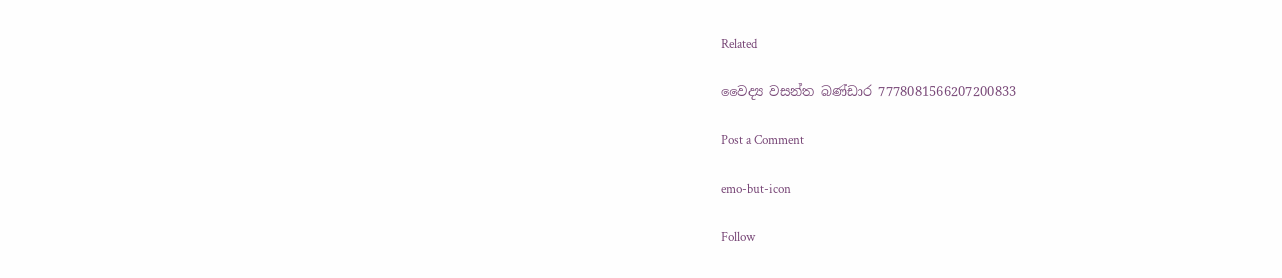Related

වෛද්‍ය වසන්ත බණ්ඩාර 7778081566207200833

Post a Comment

emo-but-icon

Follow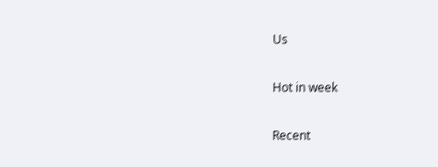Us

Hot in week

Recent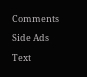Comments

Side Ads

Text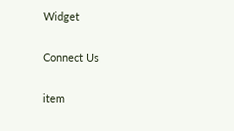Widget

Connect Us

item